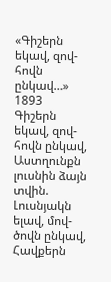«Գիշերն եկավ, զով-հովն ընկավ…»
1893
Գիշերն եկավ, զով-հովն ընկավ,
Աստղունքն լուսնին ձայն տվին.
Լուսնյակն ելավ, մով-ծովն ընկավ,
Հավքերն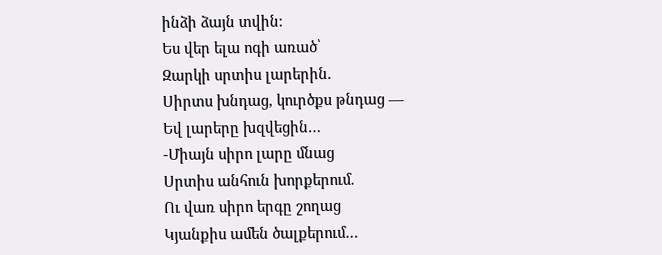ինձի ձայն տվին։
Ես վեր ելա ոգի առած՝
Զարկի սրտիս լարերին.
Սիրտս խնդաց, կուրծքս թնդաց —
Եվ լարերը խզվեցին…
-Միայն սիրո լարը մնաց
Սրտիս անհուն խորքերում.
Ու վառ սիրո երգը շողաց
Կյանքիս ամեն ծալքերում…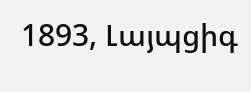1893, Լայպցիգ